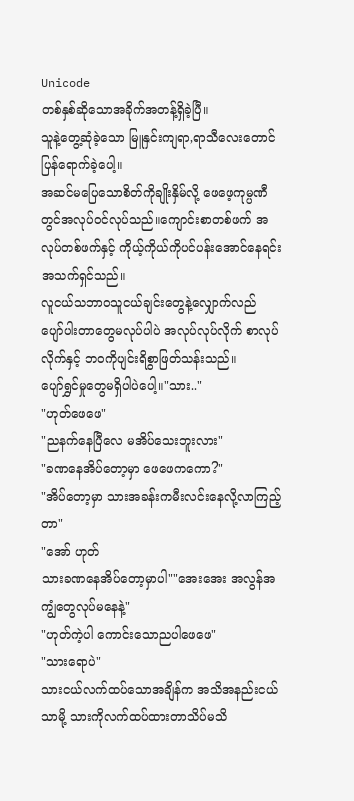Unicode
တစ်နှစ်ဆိုသောအခိုက်အတန့်ရှိခဲ့ပြီ။
သူနဲ့တွေ့ဆုံခဲ့သော မြူနှင်းကျရာ,ရာသီလေးတောင် ပြန်ရောက်ခဲ့ပေါ့။
အဆင်မပြေသောစိတ်ကိုချိုးနှိမ်လို့ ဖေဖေ့ကုမ္ပဏီတွင်အလုပ်ဝင်လုပ်သည်။ကျောင်းစာတစ်ဖက် အလုပ်တစ်ဖက်နှင့် ကိုယ့်ကိုယ်ကိုပင်ပန်းအောင်နေရင်းအသက်ရှင်သည်။
လူငယ်သဘာဝသူငယ်ချင်းတွေနဲ့လျှောက်လည် ပျော်ပါးတာတွေမလုပ်ပါပဲ အလုပ်လုပ်လိုက် စာလုပ်လိုက်နှင့် ဘဝကိုပျင်းရိစွာဖြတ်သန်းသည်။
ပျော်ရွှင်မှုတွေမရှိပါပဲပေါ့။"သား.."
"ဟုတ်ဖေဖေ"
"ညနက်နေပြီလေ မအိပ်သေးဘူးလား"
"ခဏနေအိပ်တော့မှာ ဖေဖေကကော?"
"အိပ်တော့မှာ သားအခန်းကမီးလင်းနေလို့လာကြည့်တာ"
"အော် ဟုတ်
သားခဏနေအိပ်တော့မှာပါ""အေးအေး အလွန်အကျွံတွေလုပ်မနေနဲ့"
"ဟုတ်ကဲ့ပါ ကောင်းသောညပါဖေဖေ"
"သားရောပဲ"
သားငယ်လက်ထပ်သောအချိန်က အသိအနည်းငယ်သာမို့ သားကိုလက်ထပ်ထားတာသိပ်မသိ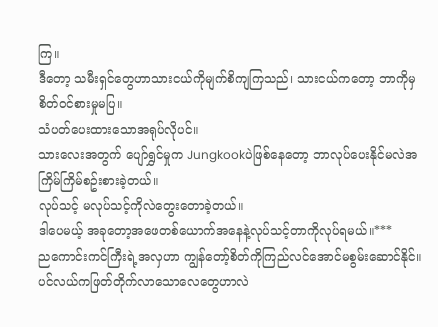ကြ။
ဒီတော့ သမီးရှင်တွေဟာသားငယ်ကိုမျက်စိကျကြသည်၊ သားငယ်ကတော့ ဘာကိုမှစိတ်ဝင်စားမှုမပြ။
သံပတ်ပေးထားသောအရုပ်လိုပင်။
သားလေးအတွက် ပျော်ရွှင်မှုက Jungkookပဲဖြစ်နေတော့ ဘာလုပ်ပေးနိုင်မလဲအကြိမ်ကြိမ်စဥ်းစားခဲ့တယ်။
လုပ်သင့် မလုပ်သင့်ကိုလဲတွေးတောခဲ့တယ်။
ဒါပေမယ့် အခုတော့အဖေတစ်ယောက်အနေနဲ့လုပ်သင့်တာကိုလုပ်ရမယ်။***
ညကောင်းကင်ကြီးရဲ့အလှဟာ ကျွန်တော့်စိတ်ကိုကြည်လင်အောင်မစွမ်းဆောင်နိုင်။
ပင်လယ်ကဖြတ်တိုက်လာသောလေတွေဟာလဲ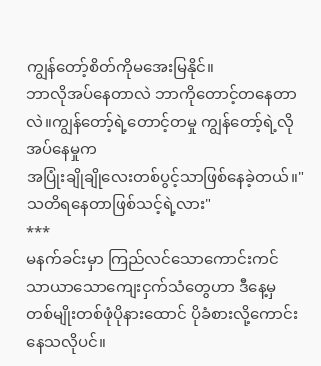ကျွန်တော့်စိတ်ကိုမအေးမြနိုင်။
ဘာလိုအပ်နေတာလဲ ဘာကိုတောင့်တနေတာလဲ။ကျွန်တော့်ရဲ့တောင့်တမှု ကျွန်တော့်ရဲ့လိုအပ်နေမှုက
အပြုံးချိုချိုလေးတစ်ပွင့်သာဖြစ်နေခဲ့တယ်။"သတိရနေတာဖြစ်သင့်ရဲ့လား"
***
မနက်ခင်းမှာ ကြည်လင်သောကောင်းကင် သာယာသောကျေးငှက်သံတွေဟာ ဒီနေ့မှ တစ်မျိုးတစ်ဖုံပိုနားထောင် ပိုခံစားလို့ကောင်းနေသလိုပင်။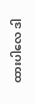ထားပါလေ ဒါ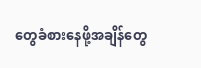တွေခံစားနေဖို့အချိန်တွေ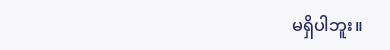မရှိပါဘူး။